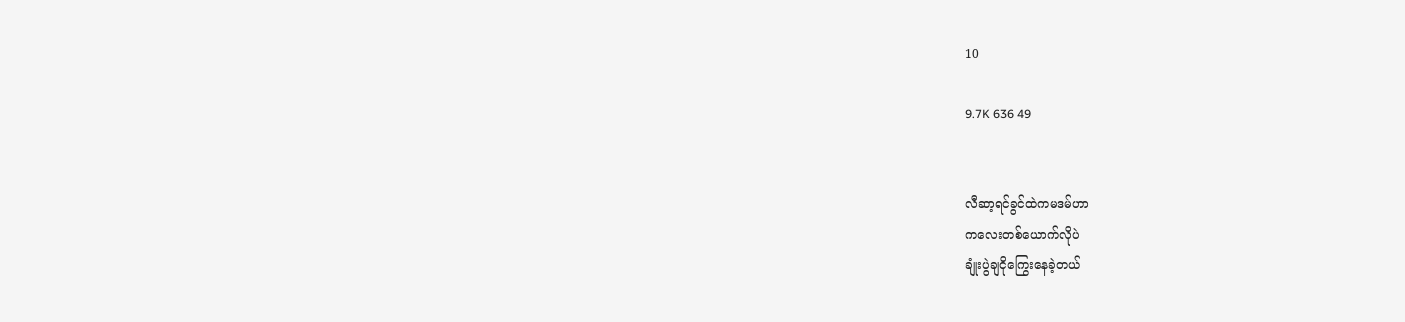10

9.7K 636 49


လီဆာ့ရင်ခွင်ထဲကမဒမ်ဟာ
ကလေးတစ်ယောက်လိုပဲ
ချုံးပွဲချငိုကြွေးနေခဲ့တယ်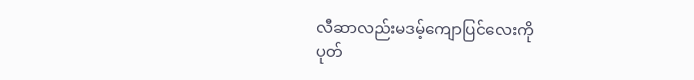လီဆာလည်းမဒမ့်ကျောပြင်လေးကို
ပုတ်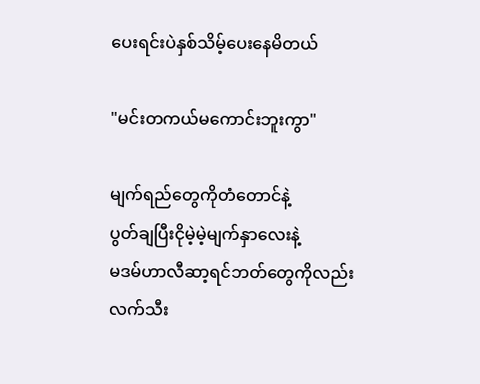ပေးရင်းပဲနှစ်သိမ့်ပေးနေမိတယ်

"မင်းတကယ်မကောင်းဘူးကွာ"

မျက်ရည်တွေကိုတံတောင်နဲ့
ပွတ်ချပြီးငိုမဲ့မဲ့မျက်နှာလေးနဲ့
မဒမ်ဟာလီဆာ့ရင်ဘတ်တွေကိုလည်း
လက်သီး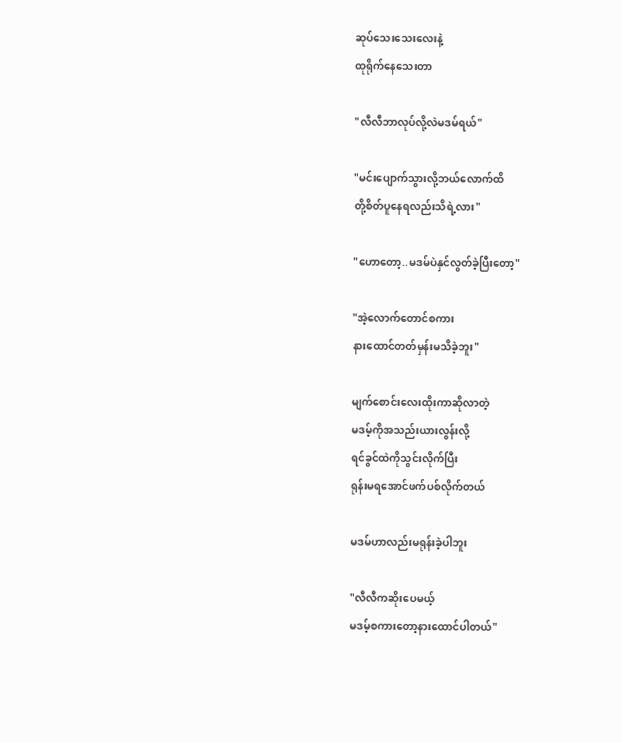ဆုပ်သေးသေးလေးနဲ့
ထုရိုက်နေသေးတာ

"လီလီဘာလုပ်လို့လဲမဒမ်ရယ်"

"မင်းပျောက်သွားလို့ဘယ်လောက်ထိ
တို့စိတ်ပူနေရလည်းသိရဲ့လား"

"ဟောတော့..မဒမ်ပဲနှင်လွတ်ခဲ့ပြီးတော့"

"အဲ့လောက်တောင်စကား
နားထောင်တတ်မှန်းမသိခဲ့ဘူး"

မျက်စောင်းလေးထိုးကာဆိုလာတဲ့
မဒမ့်ကိုအသည်းယားလွန်းလို့
ရင်ခွင်ထဲကိုသွင်းလိုက်ပြီး
ရုန်းမရအောင်ဖက်ပစ်လိုက်တယ်

မဒမ်ဟာလည်းမရုန်းခဲ့ပါဘူး

"လီလီကဆိုးပေမယ့်
မဒမ့်စကားတော့နားထောင်ပါတယ်"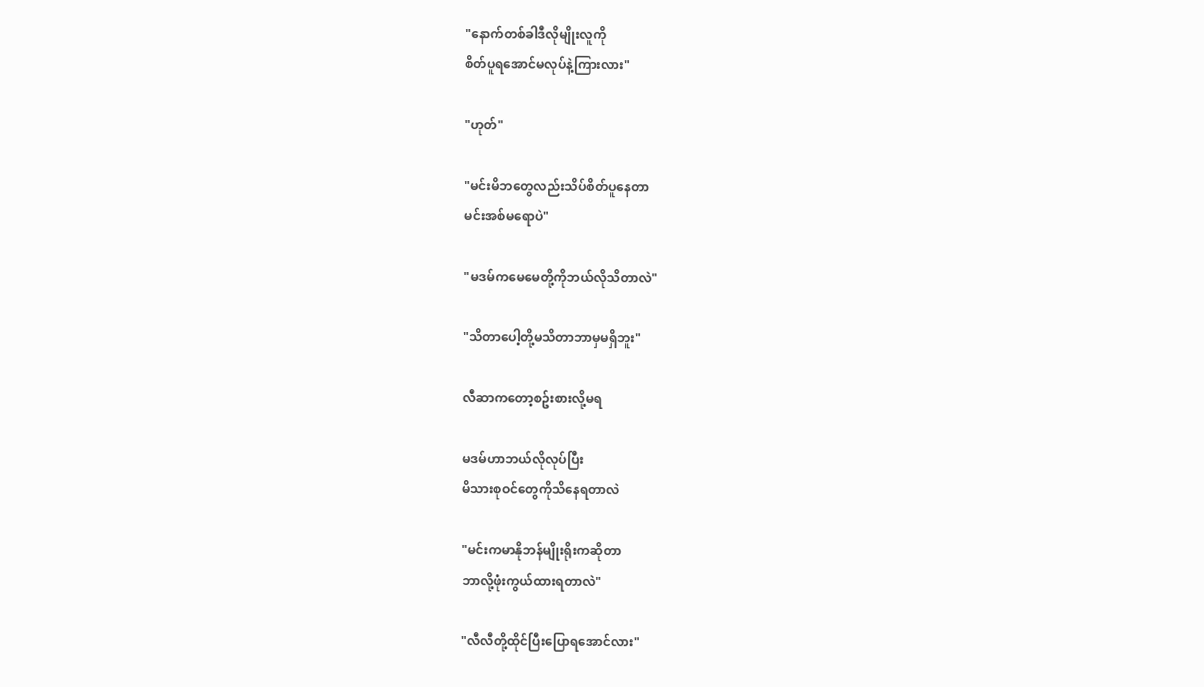"နောက်တစ်ခါဒီလိုမျိုးလူကို
စိတ်ပူရအောင်မလုပ်နဲ့ကြားလား"

"ဟုတ်"

"မင်းမိဘတွေလည်းသိပ်စိတ်ပူနေတာ
မင်းအစ်မရောပဲ"

"မဒမ်ကမေမေတို့ကိုဘယ်လိုသိတာလဲ"

"သိတာပေါ့တို့မသိတာဘာမှမရှိဘူး"

လီဆာကတော့စဥ်းစားလို့မရ

မဒမ်ဟာဘယ်လိုလုပ်ပြီး
မိသားစုဝင်တွေကိုသိနေရတာလဲ

"မင်းကမာနိုဘန်မျိုးရိုးကဆိုတာ
ဘာလို့ဖုံးကွယ်ထားရတာလဲ"

"လီလီတို့ထိုင်ပြီးပြောရအောင်လား"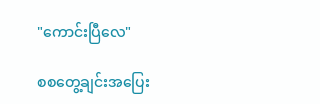"ကောင်းပြီလေ"

စစတွေ့ချင်းအပြေး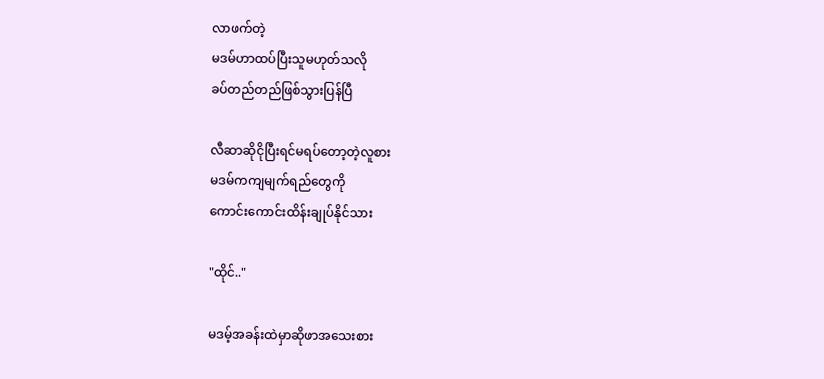လာဖက်တဲ့
မဒမ်ဟာထပ်ပြီးသူမဟုတ်သလို
ခပ်တည်တည်ဖြစ်သွားပြန်ပြီ

လီဆာဆိုငိုပြီးရင်မရပ်တော့တဲ့လူစား
မဒမ်ကကျမျက်ရည်တွေကို
ကောင်းကောင်းထိန်းချုပ်နိုင်သား

"ထိုင်.."

မဒမ့်အခန်းထဲမှာဆိုဖာအသေးစား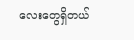လေးတွေရှိတယ်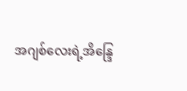အဂျစ်လေးရဲ့အိန္ဒြေ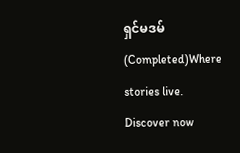ရှင်မဒမ်(Completed)Where stories live. Discover now